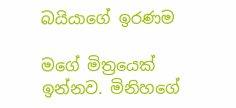බයියාගේ ඉරණම

මගේ මිත්‍රයෙක් ඉන්නව. මිනිහගේ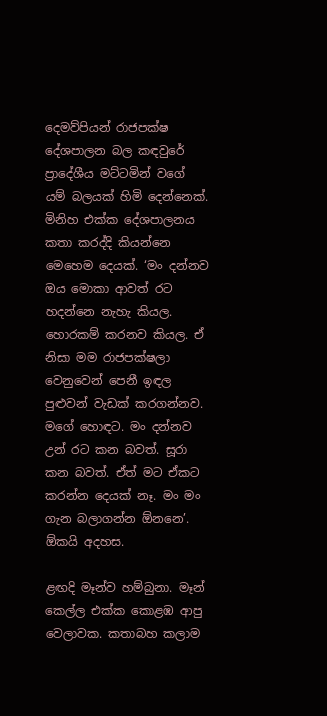දෙමව්පියන් රාජපක්ෂ දේශපාලන බල කඳවුරේ ප්‍රාදේශීය මට්ටමින් වගේ යම් බලයක් හිමි දෙන්නෙක්. මිනිහ එක්ක දේශපාලනය කතා කරද්දි කියන්නෙ මෙහෙම දෙයක්. ‘මං දන්නව ඔය මොකා ආවත් රට හදන්නෙ නැහැ කියල. හොරකම් කරනව කියල. ඒ නිසා මම රාජපක්ෂලා වෙනුවෙන් පෙනී ඉඳල පුළුවන් වැඩක් කරගන්නව. මගේ හොඳට. මං දන්නව උන් රට කන බවත්. සූරා කන බවත්. ඒත් මට ඒකට කරන්න දෙයක් නෑ. මං මං ගැන බලාගන්න ඕනනෙ’. ඕකයි අදහස.

ළඟදි මෑන්ව හම්බුනා. මෑන් කෙල්ල එක්ක කොළඹ ආපු වෙලාවක. කතාබහ කලාම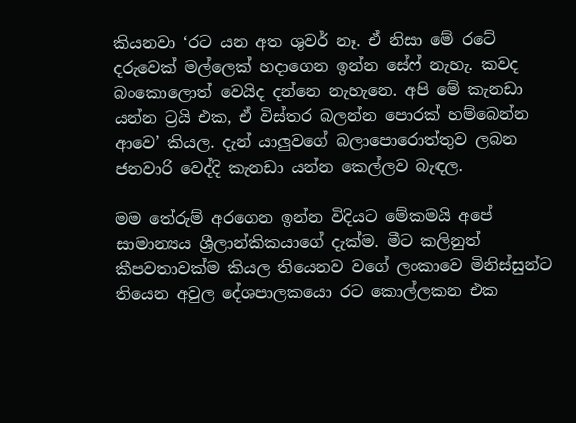කියනවා ‘රට යන අත ශුවර් නෑ. ඒ නිසා මේ රටේ දරුවෙක් මල්ලෙක් හදාගෙන ඉන්න සේෆ් නැහැ. කවද බංකොලොත් වෙයිද දන්නෙ නැහැනෙ. අපි මේ කැනඩා යන්න ට්‍රයි එක, ඒ විස්තර බලන්න පොරක් හම්බෙන්න ආවෙ’ කියල. දැන් යාලුවගේ බලාපොරොත්තුව ලබන ජනවාරි වෙද්දි කැනඩා යන්න කෙල්ලව බැඳල.

මම තේරුම් අරගෙන ඉන්න විදියට මේකමයි අපේ සාමාන්‍යය ශ්‍රීලාන්කිකයාගේ දැක්ම. මීට කලිනුත් කීපවතාවක්ම කියල තියෙනව වගේ ලංකාවෙ මිනිස්සුන්ට තියෙන අවුල දේශපාලකයො රට කොල්ලකන එක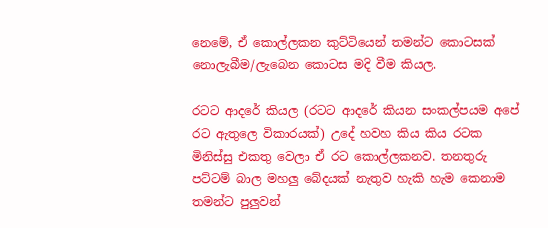නෙමේ, ඒ කොල්ලකන කුට්ටියෙන් තමන්ට කොටසක් නොලැබීම/ලැබෙන කොටස මදි වීම කියල.

රටට ආදරේ කියල (රටට ආදරේ කියන සංකල්පයම අපේ රට ඇතුලෙ විකාරයක්) උදේ හවහ කිය කිය රටක මිනිස්සු එකතු වෙලා ඒ රට කොල්ලකනව. තනතුරු පට්ටම් බාල මහලු බේදයක් නැතුව හැකි හැම කෙනාම තමන්ට පුලුවන්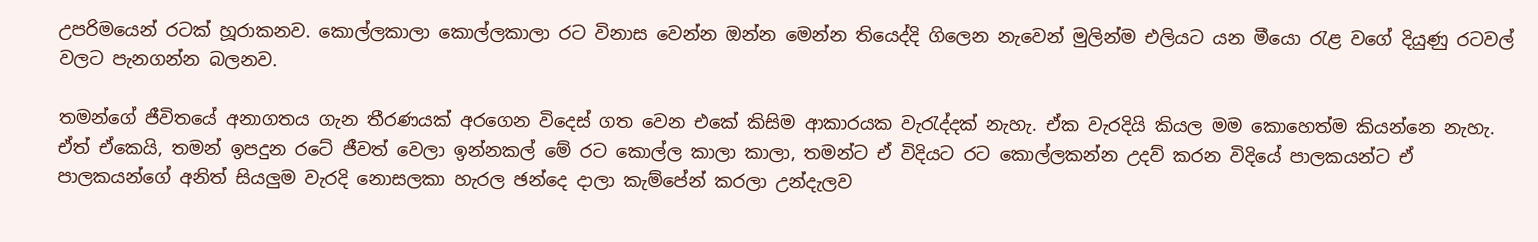උපරිමයෙන් රටක් හූරාකනව. කොල්ලකාලා කොල්ලකාලා රට විනාස වෙන්න ඔන්න මෙන්න තියෙද්දි ගිලෙන නැවෙන් මුලින්ම එලියට යන මීයො රැළ වගේ දියුණු රටවල් වලට පැනගන්න බලනව.

තමන්ගේ ජීවිතයේ අනාගතය ගැන තීරණයක් අරගෙන විදෙස් ගත වෙන එකේ කිසිම ආකාරයක වැරැද්දක් නැහැ. ඒක වැරදියි කියල මම කොහෙත්ම කියන්නෙ නැහැ. ඒත් ඒකෙයි, තමන් ඉපදුන රටේ ජීවත් වෙලා ඉන්නකල් මේ රට කොල්ල කාලා කාලා, තමන්ට ඒ විදියට රට කොල්ලකන්න උදව් කරන විදියේ පාලකයන්ට ඒ පාලකයන්ගේ අනිත් සියලුම වැරදි නොසලකා හැරල ඡන්දෙ දාලා කැම්පේන් කරලා උන්දැලව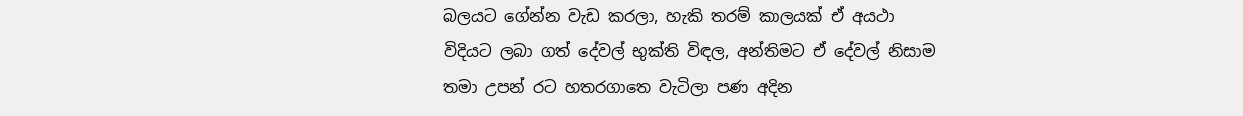බලයට ගේන්න වැඩ කරලා, හැකි තරම් කාලයක් ඒ අයථා විදියට ලබා ගත් දේවල් භුක්ති විඳල, අන්තිමට ඒ දේවල් නිසාම තමා උපන් රට හතරගාතෙ වැටිලා පණ අදින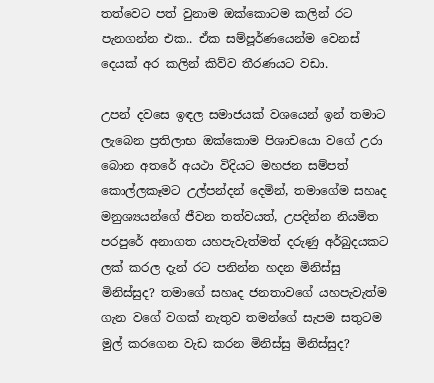තත්වෙට පත් වුනාම ඔක්කොටම කලින් රට පැනගන්න එක.. ඒක සම්පූර්ණයෙන්ම වෙනස් දෙයක් අර කලින් කිව්ව තීරණයට වඩා.

උපන් දවසෙ ඉඳල සමාජයක් වශයෙන් ඉන් තමාට ලැබෙන ප්‍රතිලාභ ඔක්කොම පිශාචයො වගේ උරා බොන අතරේ අයථා විදියට මහජන සම්පත් කොල්ලකෑමට උල්පන්දන් දෙමින්, තමාගේම සහෘද මනුශ්‍යයන්ගේ ජීවන තත්වයත්, උපදින්න නියමිත පරපුරේ අනාගත යහපැවැත්මත් දරුණු අර්බුදයකට ලක් කරල දැන් රට පනින්න හදන මිනිස්සු මිනිස්සුද? තමාගේ සහෘද ජනතාවගේ යහපැවැත්ම ගැන වගේ වගක් නැතුව තමන්ගේ සැපම සතුටම මුල් කරගෙන වැඩ කරන මිනිස්සු මිනිස්සුද?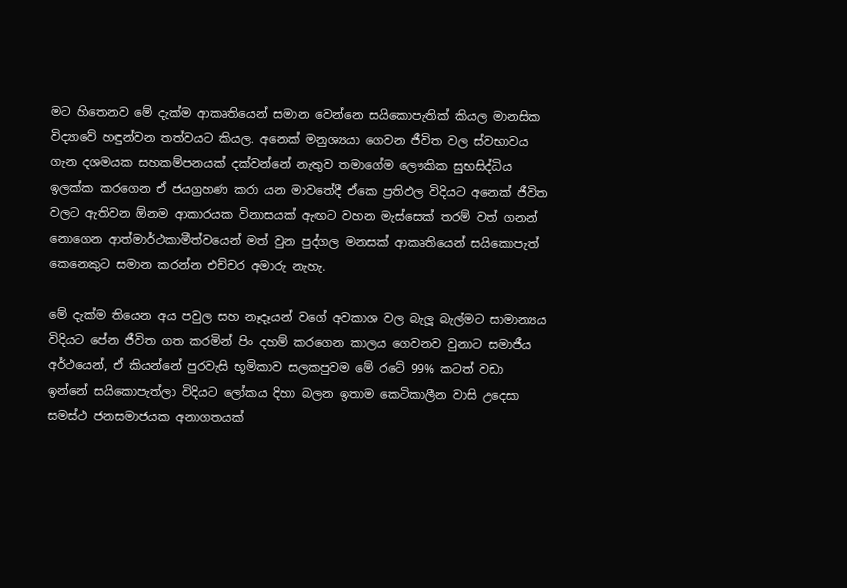මට හිතෙනව මේ දැක්ම ආකෘතියෙන් සමාන වෙන්නෙ සයිකොපැතික් කියල මානසික විද්‍යාවේ හඳුන්වන තත්වයට කියල. අනෙක් මනුශ්‍යයා ගෙවන ජීවිත වල ස්වභාවය ගැන දශමයක සහකම්පනයක් දක්වන්නේ නැතුව තමාගේම ලෞකික සුභසිද්ධිය ඉලක්ක කරගෙන ඒ ජයග්‍රහණ කරා යන මාවතේදී ඒකෙ ප්‍රතිඵල විදියට අනෙක් ජීවිත වලට ඇතිවන ඕනම ආකාරයක විනාසයක් ඇඟට වහන මැස්සෙක් තරම් වත් ගනන් නොගෙන ආත්මාර්ථකාමීත්වයෙන් මත් වුන පුද්ගල මනසක් ආකෘතියෙන් සයිකොපැත් කෙනෙකුට සමාන කරන්න එච්චර අමාරු නැහැ.

මේ දැක්ම තියෙන අය පවුල සහ නෑදෑයන් වගේ අවකාශ වල බැලූ බැල්මට සාමාන්‍යය විදියට පේන ජීවිත ගත කරමින් පිං දහම් කරගෙන කාලය ගෙවනව වුනාට සමාජීය අර්ථයෙන්, ඒ කියන්නේ පුරවැසි භූමිකාව සලකපුවම මේ රටේ 99% කටත් වඩා ඉන්නේ සයිකොපැත්ලා විදියට ලෝකය දිහා බලන ඉතාම කෙටිකාලීන වාසි උදෙසා සමස්ථ ජනසමාජයක අනාගතයක්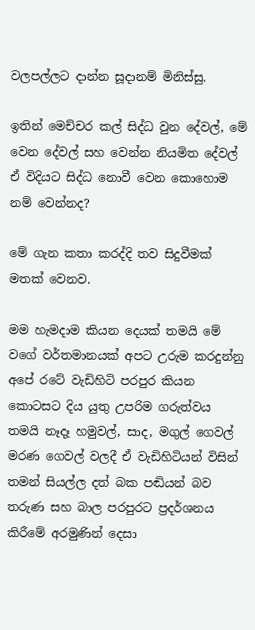වලපල්ලට දාන්න සූදානම් මිනිස්සු.

ඉතින් මෙච්චර කල් සිද්ධ වුන දේවල්, මේ වෙන දේවල් සහ වෙන්න නියමිත දේවල් ඒ විදියට සිද්ධ නොවී වෙන කොහොම නම් වෙන්නද?

මේ ගැන කතා කරද්දි තව සිදුවීමක් මතක් වෙනව.

මම හැමදාම කියන දෙයක් තමයි මේ වගේ වර්තමානයක් අපට උරුම කරදුන්නු අපේ රටේ වැඩිහිටි පරපුර කියන කොටසට දිය යුතු උපරිම ගරුත්වය තමයි නෑදෑ හමුවල්, සාද, මගුල් ගෙවල් මරණ ගෙවල් වලදී ඒ වැඩිහිටියන් විසින් තමන් සියල්ල දත් බක පඬියන් බව තරුණ සහ බාල පරපුරට ප්‍රදර්ශනය කිරීමේ අරමුණින් දෙසා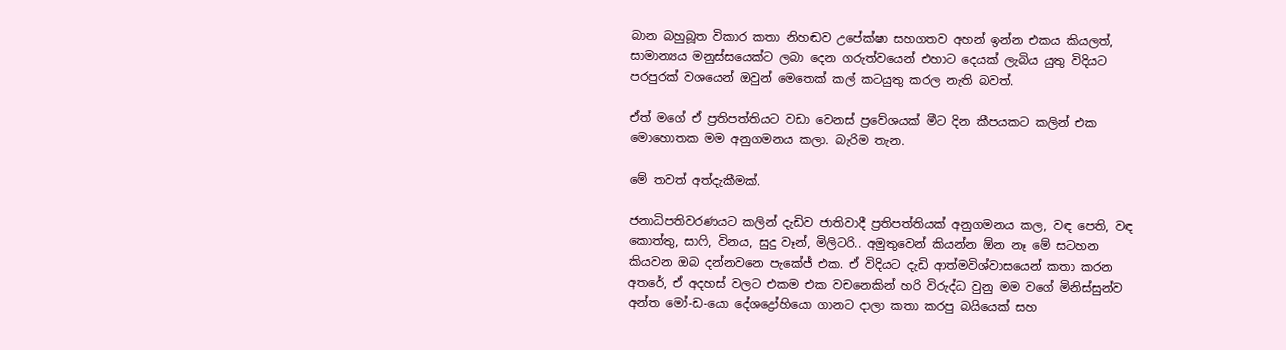බාන බහුබූත විකාර කතා නිහඬව උපේක්ෂා සහගතව අහන් ඉන්න එකය කියලත්, සාමාන්‍යය මනුස්සයෙක්ට ලබා දෙන ගරුත්වයෙන් එහාට දෙයක් ලැබිය යුතු විදියට පරපුරක් වශයෙන් ඔවුන් මෙතෙක් කල් කටයුතු කරල නැති බවත්.

ඒත් මගේ ඒ ප්‍රතිපත්තියට වඩා වෙනස් ප්‍රවේශයක් මීට දින කීපයකට කලින් එක මොහොතක මම අනුගමනය කලා. බැරිම තැන.

මේ තවත් අත්දැකීමක්.

ජනාධිපතිවරණයට කලින් දැඩිව ජාතිවාදී ප්‍රතිපත්තියක් අනුගමනය කල, වඳ පෙති, වඳ කොත්තු, සාෆි, විනය, සුදු වෑන්, මිලිටරි.. අමුතුවෙන් කියන්න ඕන නෑ මේ සටහන කියවන ඔබ දන්නවනෙ පැකේජ් එක. ඒ විදියට දැඩි ආත්මවිශ්වාසයෙන් කතා කරන අතරේ, ඒ අදහස් වලට එකම එක වචනෙකින් හරි විරුද්ධ වුනු මම වගේ මිනිස්සුන්ව අන්ත මෝ-ඩ-යො දේශද්‍රෝහියො ගානට දාලා කතා කරපු බයියෙක් සහ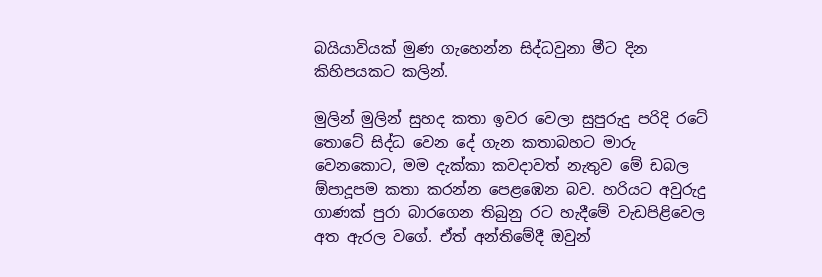බයියාවියක් මුණ ගැහෙන්න සිද්ධවුනා මීට දින කිහිපයකට කලින්.

මුලින් මුලින් සුහද කතා ඉවර වෙලා සුපුරුදු පරිදි රටේ තොටේ සිද්ධ වෙන දේ ගැන කතාබහට මාරු වෙනකොට, මම දැක්කා කවදාවත් නැතුව මේ ඩබල ඕපාදූපම කතා කරන්න පෙළඹෙන බව. හරියට අවුරුදු ගාණක් පුරා බාරගෙන තිබුනු රට හැදීමේ වැඩපිළිවෙල අත ඇරල වගේ. ඒත් අන්තිමේදී ඔවුන්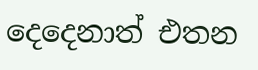දෙදෙනාත් එතන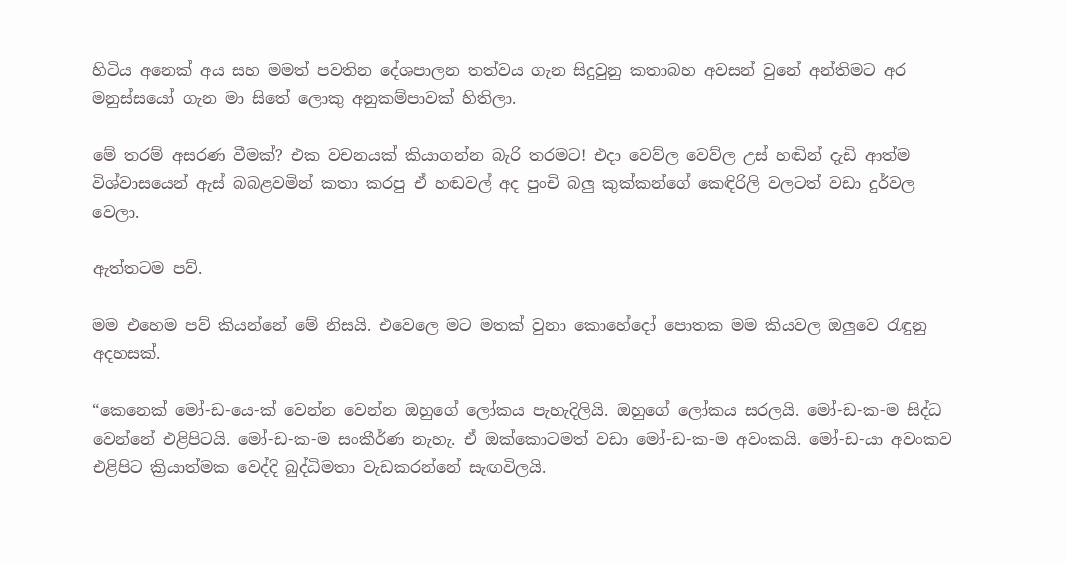හිටිය අනෙක් අය සහ මමත් පවතින දේශපාලන තත්වය ගැන සිදුවුනු කතාබහ අවසන් වුනේ අන්තිමට අර මනුස්සයෝ ගැන මා සිතේ ලොකු අනුකම්පාවක් හිතිලා.

මේ තරම් අසරණ වීමක්? එක වචනයක් කියාගන්න බැරි තරමට! එදා වෙව්ල වෙව්ල උස් හඬින් දැඩි ආත්ම විශ්වාසයෙන් ඇස් බබළවමින් කතා කරපු ඒ හඬවල් අද පුංචි බලු කුක්කන්ගේ කෙඳිරිලි වලටත් වඩා දුර්වල වෙලා.

ඇත්තටම පව්.

මම එහෙම පව් කියන්නේ මේ නිසයි. එවෙලෙ මට මතක් වුනා කොහේදෝ පොතක මම කියවල ඔලුවෙ රැඳුනු අදහසක්.

“කෙනෙක් මෝ-ඩ-යෙ-ක් වෙන්න වෙන්න ඔහුගේ ලෝකය පැහැදිලියි. ඔහුගේ ලෝකය සරලයි. මෝ-ඩ-ක-ම සිද්ධ වෙන්නේ එළිපිටයි. මෝ-ඩ-ක-ම සංකීර්ණ නැහැ. ඒ ඔක්කොටමත් වඩා මෝ-ඩ-ක-ම අවංකයි. මෝ-ඩ-යා අවංකව එළිපිට ක්‍රියාත්මක වෙද්දි බුද්ධිමතා වැඩකරන්නේ සැඟවිලයි.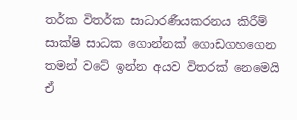තර්ක විතර්ක සාධාරණීයකරනය කිරීම් සාක්ෂි සාධක ගොන්නක් ගොඩගහගෙන තමන් වටේ ඉන්න අයව විතරක් නෙමෙයි ඒ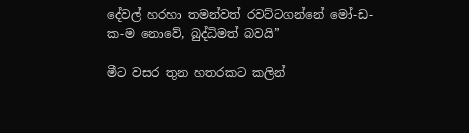දේවල් හරහා තමන්වත් රවට්ටගන්නේ මෝ-ඩ-ක-ම නොවේ, බුද්ධිමත් බවයි”

මීට වසර තුන හතරකට කලින්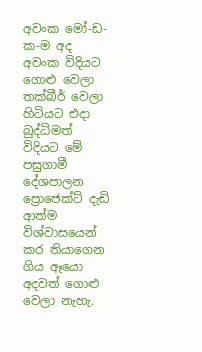අවංක මෝ-ඩ-ක-ම අද අවංක විදියට ගොළු වෙලා තක්බීර් වෙලා හිටියට එදා බුද්ධිමත් විදියට මේ පසුගාමී දේශපාලන ප්‍රොජෙක්‍ට් දැඩි ආත්ම විශ්වාසයෙන් කර තියාගෙන ගිය ඈයො අදවත් ගොළු වෙලා නැහැ.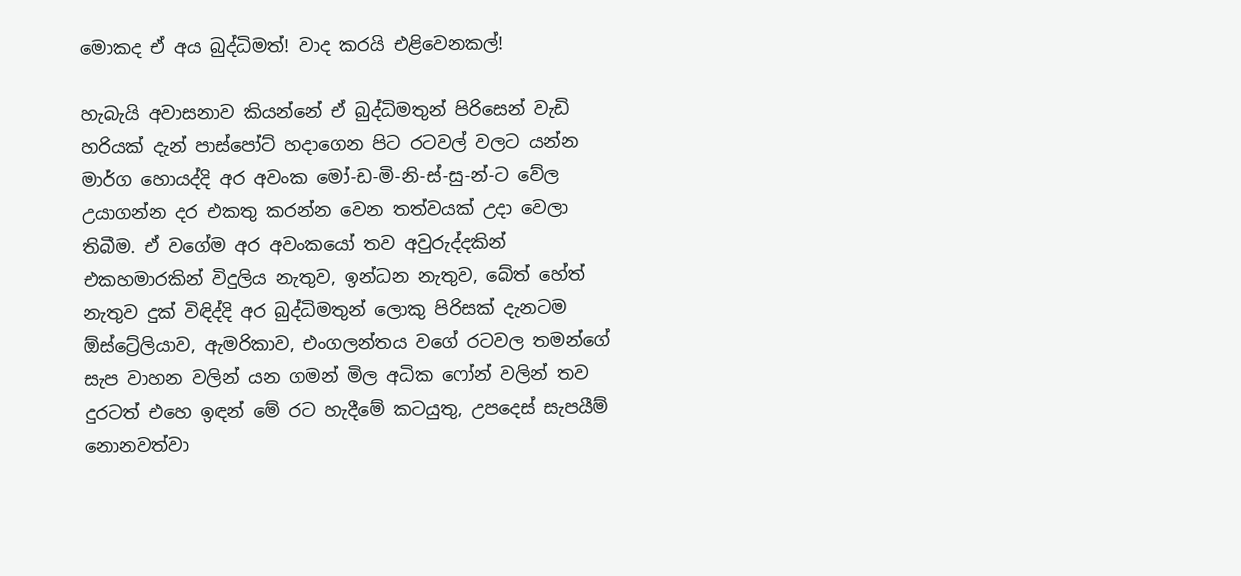මොකද ඒ අය බුද්ධිමත්! වාද කරයි එළිවෙනකල්!

හැබැයි අවාසනාව කියන්නේ ඒ බුද්ධිමතුන් පිරිසෙන් වැඩි හරියක් දැන් පාස්පෝට් හදාගෙන පිට රටවල් වලට යන්න මාර්ග හොයද්දි අර අවංක මෝ-ඩ-මි-නි-ස්-සු-න්-ට වේල උයාගන්න දර එකතු කරන්න වෙන තත්වයක් උදා වෙලා තිබීම. ඒ වගේම අර අවංකයෝ තව අවුරුද්දකින් එකහමාරකින් විදුලිය නැතුව, ඉන්ධන නැතුව, බේත් හේත් නැතුව දුක් විඳිද්දි අර බුද්ධිමතුන් ලොකු පිරිසක් දැනටම ඕස්ට්‍රේලියාව, ඇමරිකාව, එංගලන්තය වගේ රටවල තමන්ගේ සැප වාහන වලින් යන ගමන් මිල අධික ෆෝන් වලින් තව දුරටත් එහෙ ඉඳන් මේ රට හැදීමේ කටයුතු, උපදෙස් සැපයීම් නොනවත්වා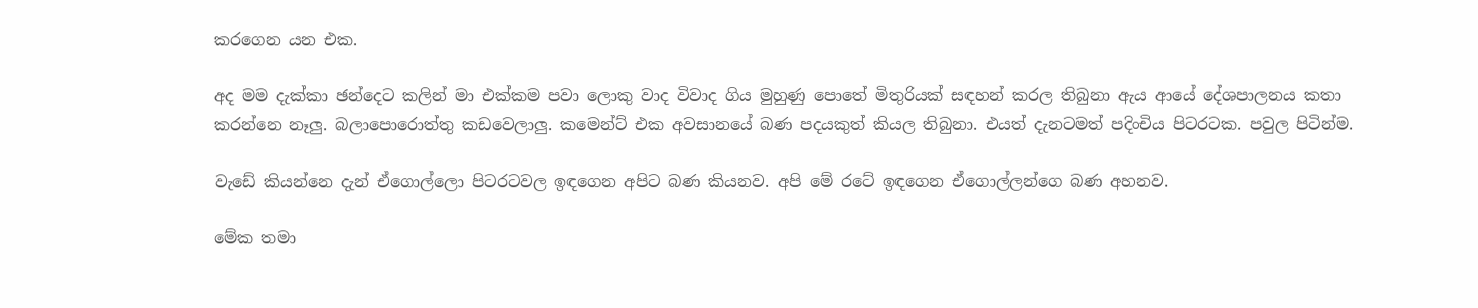කරගෙන යන එක.

අද මම දැක්කා ඡන්දෙට කලින් මා එක්කම පවා ලොකු වාද විවාද ගිය මුහුණු පොතේ මිතුරියක් සඳහන් කරල තිබුනා ඇය ආයේ දේශපාලනය කතා කරන්නෙ නෑලු. බලාපොරොත්තු කඩවෙලාලු. කමෙන්ට් එක අවසානයේ බණ පදයකුත් කියල තිබුනා. එයත් දැනටමත් පදිංචිය පිටරටක. පවුල පිටින්ම.

වැඩේ කියන්නෙ දැන් ඒගොල්ලො පිටරටවල ඉඳගෙන අපිට බණ කියනව. අපි මේ රටේ ඉඳගෙන ඒගොල්ලන්ගෙ බණ අහනව.

මේක තමා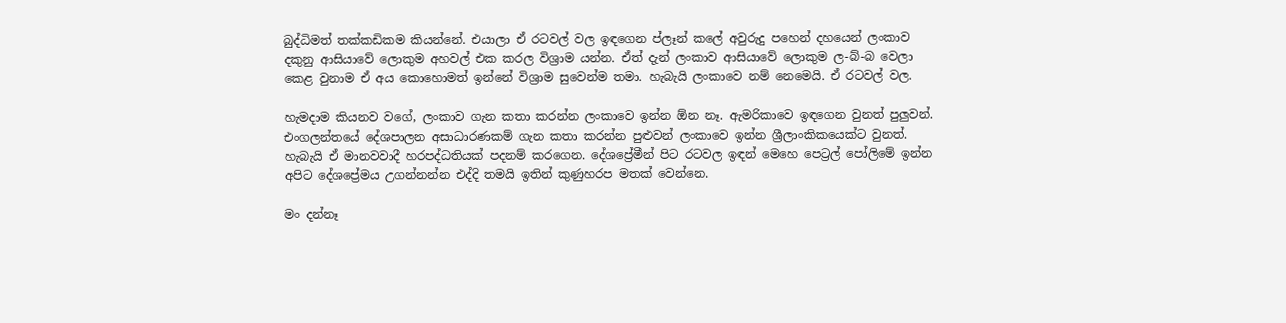බුද්ධිමත් තක්කඩිකම කියන්නේ. එයාලා ඒ රටවල් වල ඉඳගෙන ප්ලෑන් කලේ අවුරුදු පහෙන් දහයෙන් ලංකාව දකුනු ආසියාවේ ලොකුම අහවල් එක කරල විශ්‍රාම යන්න. ඒත් දැන් ලංකාව ආසියාවේ ලොකුම ල-බ්-බ වෙලා කෙළ වුනාම ඒ අය කොහොමත් ඉන්නේ විශ්‍රාම සුවෙන්ම තමා. හැබැයි ලංකාවෙ නම් නෙමෙයි. ඒ රටවල් වල.

හැමදාම කියනව වගේ, ලංකාව ගැන කතා කරන්න ලංකාවෙ ඉන්න ඕන නෑ. ඇමරිකාවෙ ඉඳගෙන වුනත් පුලුවන්. එංගලන්තයේ දේශපාලන අසාධාරණකම් ගැන කතා කරන්න පුළුවන් ලංකාවෙ ඉන්න ශ්‍රීලාංකිකයෙක්ට වුනත්. හැබැයි ඒ මානවවාදී හරපද්ධතියක් පදනම් කරගෙන. දේශප්‍රේමීන් පිට රටවල ඉඳන් මෙහෙ පෙට්‍රල් පෝලිමේ ඉන්න අපිට දේශප්‍රේමය උගන්නන්න එද්දි තමයි ඉතින් කුණුහරප මතක් වෙන්නෙ.

මං දන්නෑ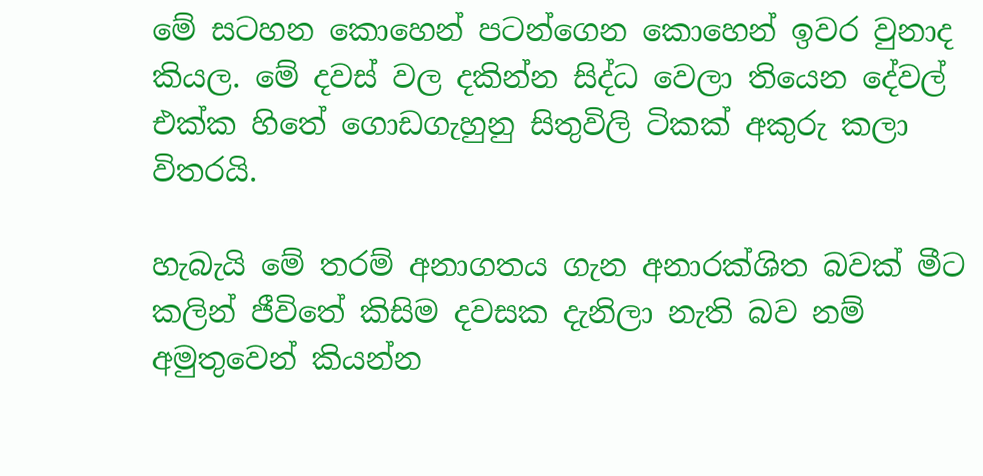මේ සටහන කොහෙන් පටන්ගෙන කොහෙන් ඉවර වුනාද කියල. මේ දවස් වල දකින්න සිද්ධ වෙලා තියෙන දේවල් එක්ක හිතේ ගොඩගැහුනු සිතුවිලි ටිකක් අකුරු කලා විතරයි.

හැබැයි මේ තරම් අනාගතය ගැන අනාරක්ශිත බවක් මීට කලින් ජීවිතේ කිසිම දවසක දැනිලා නැති බව නම් අමුතුවෙන් කියන්න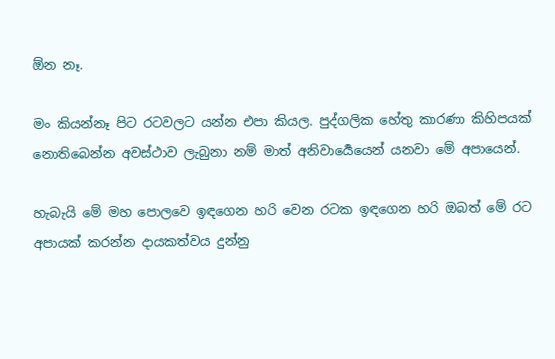ඕන නෑ.

මං කියන්නෑ පිට රටවලට යන්න එපා කියල. පුද්ගලික හේතු කාරණා කිහිපයක් නොතිබෙන්න අවස්ථාව ලැබුනා නම් මාත් අනිවාර්‍යෙයෙන් යනවා මේ අපායෙන්.

හැබැයි මේ මහ පොලවෙ ඉඳගෙන හරි වෙන රටක ඉඳගෙන හරි ඔබත් මේ රට අපායක් කරන්න දායකත්වය දුන්නු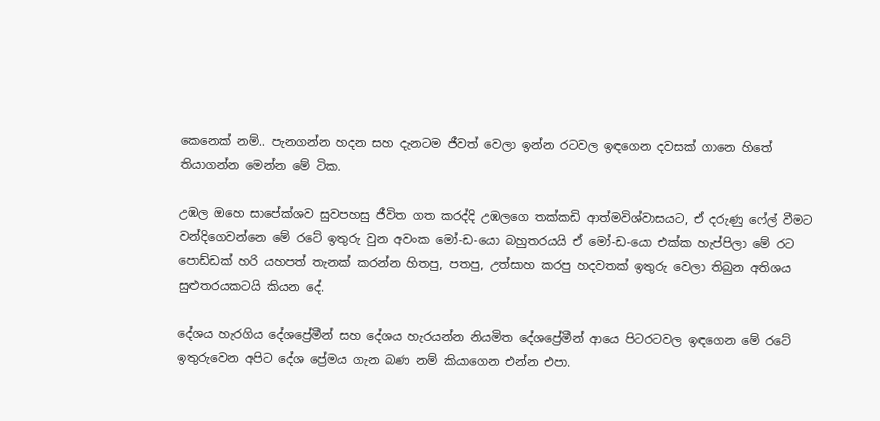කෙනෙක් නම්.. පැනගන්න හදන සහ දැනටම ජීවත් වෙලා ඉන්න රටවල ඉඳගෙන දවසක් ගානෙ හිතේ තියාගන්න මෙන්න මේ ටික.

උඹල ඔහෙ සාපේක්ශව සුවපහසු ජීවිත ගත කරද්දි උඹලගෙ තක්කඩි ආත්මවිශ්වාසයට, ඒ දරුණු ෆේල් වීමට වන්දිගෙවන්නෙ මේ රටේ ඉතුරු වුන අවංක මෝ-ඩ-යො බහුතරයයි ඒ මෝ-ඩ-යො එක්ක හැප්පිලා මේ රට පොඩ්ඩක් හරි යහපත් තැනක් කරන්න හිතපු, පතපු, උත්සාහ කරපු හදවතක් ඉතුරු වෙලා තිබුන අතිශය සුළුතරයකටයි කියන දේ.

දේශය හැරගිය දේශප්‍රේමීන් සහ දේශය හැරයන්න නියමිත දේශප්‍රේමීන් ආයෙ පිටරටවල ඉඳගෙන මේ රටේ ඉතුරුවෙන අපිට දේශ ප්‍රේමය ගැන බණ නම් කියාගෙන එන්න එපා.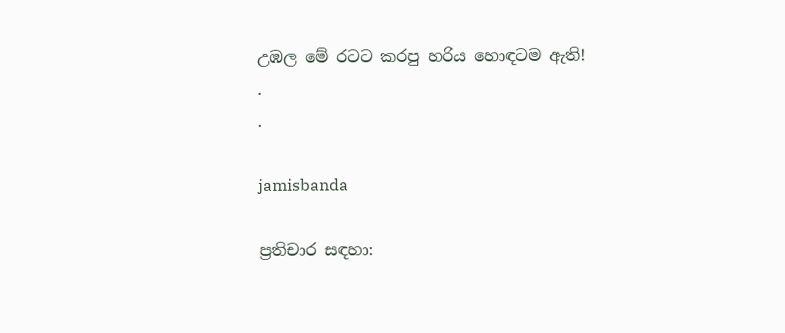උඹල මේ රටට කරපු හරිය හොඳටම ඇති!
.
.

jamisbanda

ප්‍රතිචාර සඳහා: